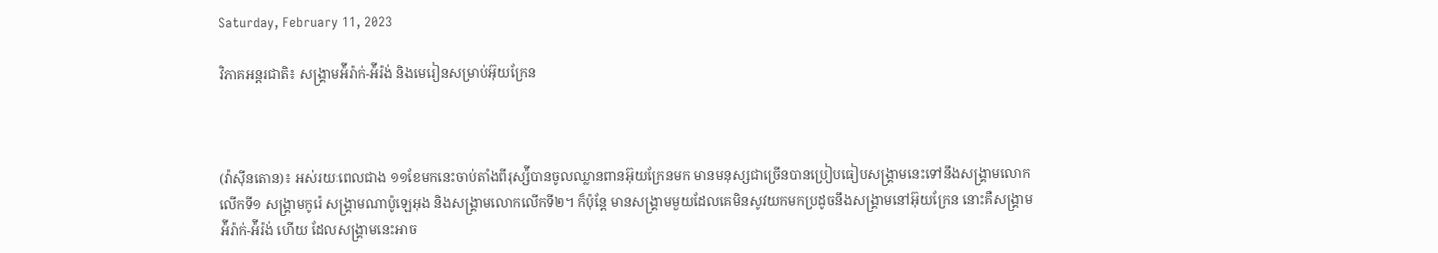Saturday, February 11, 2023

វិភាគអន្តរជាតិ៖ សង្រ្គាមអ៉ីរ៉ាក់-អ៉ីរ៉ង់ និងមេរៀនសម្រាប់អ៊ុយក្រែន



(វ៉ាស៊ីនតោន)៖ អស់រយៈពេលជាង ១១ខែមកនេះចាប់តាំងពីរុស្ស៉ីបានចូលឈ្លានពានអ៊ុយក្រែនមក មានមនុស្សជាច្រើនបានប្រៀបធៀបសង្រ្គាមនេះទៅនឹងសង្រ្គាមលោកលើកទី១ សង្រ្គាមកូរ៉េ សង្រ្គាមណាប៉ូឡេអុង និងសង្រ្គាមលោកលើកទី២។ ក៏ប៉ុន្តែ មានសង្រ្គាមមួយដែលគេមិនសូវយកមកប្រដូចនឹងសង្រ្គាមនៅអ៊ុយក្រែន នោះគឺសង្រ្គាមអ៉ីរ៉ាក់-អ៉ីរ៉ង់ ហើយ ដែលសង្រ្គាមនេះអាច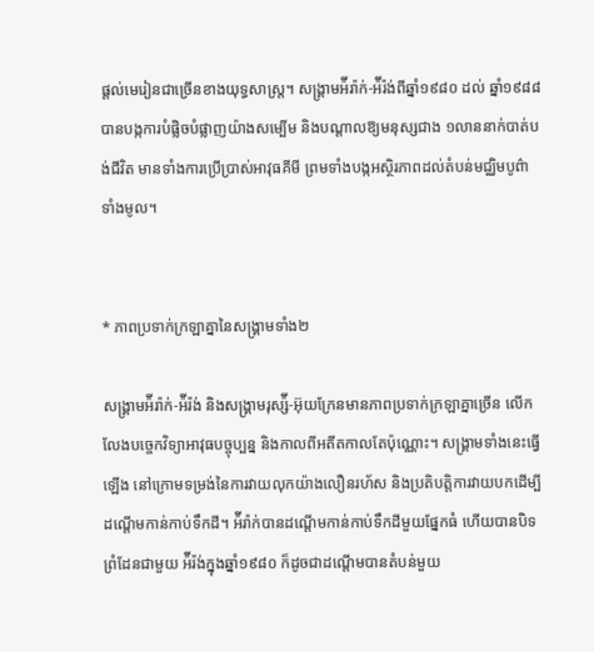ផ្ដល់មេរៀនជាច្រើនខាងយុទ្ធសាស្ត្រ។ សង្រ្គាមអ៉ីរ៉ាក់-អ៉ីរ៉ង់ពីឆ្នាំ១៩៨០ ដល់ ឆ្នាំ១៩៨៨ បានបង្កការបំផ្លិចបំផ្លាញយ៉ាងសម្បើម និងបណ្ដាលឱ្យមនុស្សជាង ១លាននាក់បាត់បង់ជីវិត មានទាំងការប្រើប្រាស់អាវុធគីមី ព្រមទាំងបង្កអស្ថិរភាពដល់តំបន់មជ្ឈិមបូព៌ាទាំងមូល។


* ភាពប្រទាក់ក្រឡាគ្នានៃសង្រ្គាមទាំង២

សង្រ្គាមអ៉ីរ៉ាក់-អ៉ីរ៉ង់ និងសង្រ្គាមរុស្ស៉ី-អ៊ុយក្រែនមានភាពប្រទាក់ក្រឡាគ្នាច្រើន លើកលែងបច្ចេកវិទ្យាអាវុធបច្ចុប្បន្ន និងកាលពីអតីតកាលតែប៉ុណ្ណោះ។ សង្រ្គាមទាំងនេះធ្វើឡើង នៅក្រោមទម្រង់នៃការវាយលុកយ៉ាងលឿនរហ័ស និងប្រតិបត្តិការវាយបកដើម្បីដណ្ដើមកាន់កាប់ទឹកដី។ អ៉ីរ៉ាក់បានដណ្ដើមកាន់កាប់ទឹកដីមួយផ្នែកធំ ហើយបានបិទព្រំដែនជាមួយ អ៉ីរ៉ង់ក្នុងឆ្នាំ១៩៨០ ក៏ដូចជាដណ្ដើមបានតំបន់មួយ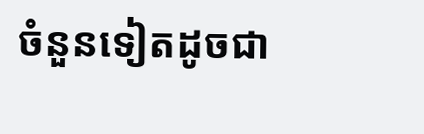ចំនួនទៀតដូចជា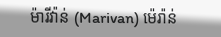ម៉ារីវ៉ាន់ (Marivan) ម៉េរ៉ាន់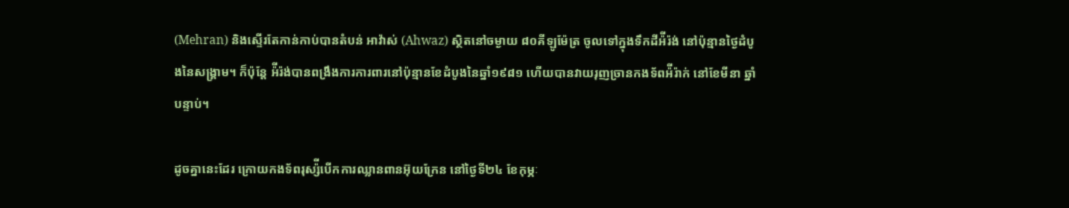(Mehran) និងស្ទើរតែកាន់កាប់បានតំបន់ អាវ៉ាស់ (Ahwaz) ស្ថិតនៅចម្ងាយ ៨០គីឡូម៉ែត្រ ចូលទៅក្នុងទឹកដីអ៉ីរ៉ង់ នៅប៉ុន្មានថ្ងៃដំបូងនៃសង្រ្គាម។ ក៏ប៉ុន្តែ អ៉ីរ៉ង់បានពង្រឹងការការពារនៅប៉ុន្មានខែដំបូងនៃឆ្នាំ១៩៨១ ហើយបានវាយរុញច្រានកងទ័ពអ៉ីរ៉ាក់ នៅខែមីនា ឆ្នាំបន្ទាប់។

ដូចគ្នានេះដែរ ក្រោយកងទ័ពរុស្ស៉ីបើកការឈ្លានពានអ៊ុយក្រែន នៅថ្ងៃទី២៤ ខែកុម្ភៈ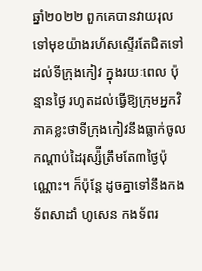ឆ្នាំ២០២២ ពួកគេបានវាយរុលទៅមុខយ៉ាងរហ័សស្ទើរតែជិតទៅដល់ទីក្រុងកៀវ ក្នុងរយៈពេល ប៉ុន្មានថ្ងៃ រហូតដល់ធ្វើឱ្យក្រុមអ្នកវិភាគខ្លះថាទីក្រុងកៀវនឹងធ្លាក់ចូលកណ្ដាប់ដៃរុស្ស៉ីត្រឹមតែ៣ថ្ងៃប៉ុណ្ណោះ។ ក៏ប៉ុន្តែ ដូចគ្នាទៅនឹងកងទ័ពសាដាំ ហូសេន កងទ័ពរ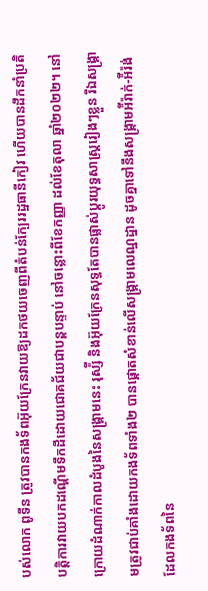បស់លោក ពូទីន ត្រូវបានកងទ័ពអ៊ុយក្រែនវាយឱ្យដកថយចេញពីតំបន់ក្បែររដ្ឋធានីកៀវ ហើយបានដឹកនាំប្រតិបត្តិការវាយបកដណ្ដើមទឹកដីដោយជោគជ័យជាបន្តបន្ទាប់ នៅចន្លោះពីខែកញ្ញា ដល់ខែតុលា ឆ្នាំ២០២២។ នៅក្រោយដំណាក់កាលដំបូងនៃសង្រ្គាមនេះ រុស្ស៉ី និងអ៊ុយក្រែនសុទ្ធតែបានផ្លាស់ប្ដូរយុទ្ធសាស្ត្ររៀងៗខ្លួន រីឯសង្រ្គាមត្រូវជាប់គាំងដោយកងទ័ពទាំង២ បានផ្ដោតសំខាន់លើសង្រ្គាមលេណ្ឋដ្នាន ដូចគ្នាទៅនឹងសង្រ្គាមអ៉ីរ៉ាក់-អ៉ីរ៉ង់ដែលកងទ័ពនៃ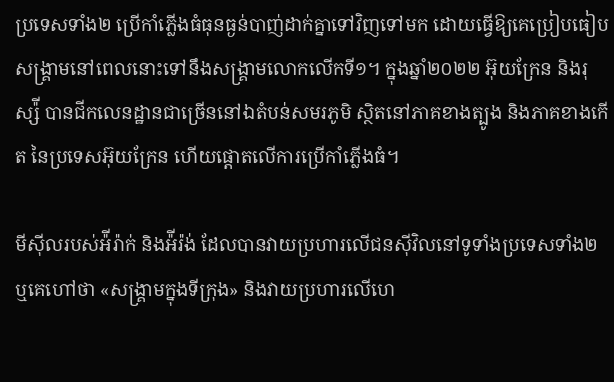ប្រទេសទាំង២ ប្រើកាំភ្លើងធំធុនធ្ងន់បាញ់ដាក់គ្នាទៅវិញទៅមក ដោយធ្វើឱ្យគេប្រៀបធៀប សង្រ្គាមនៅពេលនោះទៅនឹងសង្រ្គាមលោកលើកទី១។ ក្នុងឆ្នាំ២០២២ អ៊ុយក្រែន និងរុស្ស៉ី បានជីកលេនដ្ឋានជាច្រើននៅឯតំបន់សមរភូមិ ស្ថិតនៅភាគខាងត្បូង និងភាគខាងកើត នៃប្រទេសអ៊ុយក្រែន ហើយផ្ដោតលើការប្រើកាំភ្លើងធំ។

មីស៊ីលរបស់អ៉ីរ៉ាក់ និងអ៉ីរ៉ង់ ដែលបានវាយប្រហារលើជនស៊ីវិលនៅទូទាំងប្រទេសទាំង២ ឬគេហៅថា «សង្រ្គាមក្នុងទីក្រុង» និងវាយប្រហារលើហេ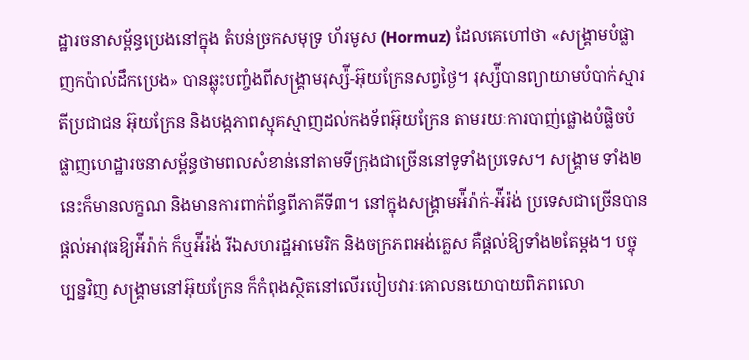ដ្ឋារចនាសម្ព័ន្ធប្រេងនៅក្នុង តំបន់ច្រកសមុទ្រ ហ័រមូស (Hormuz) ដែលគេហៅថា «សង្រ្គាមបំផ្លាញកប៉ាល់ដឹកប្រេង» បានឆ្លុះបញ្ចំងពីសង្រ្គាមរុស្ស៉ី-អ៊ុយក្រែនសព្វថ្ងៃ។ រុស្ស៉ីបានព្យាយាមបំបាក់ស្មារតីប្រជាជន អ៊ុយក្រែន និងបង្កភាពស្មុគស្មាញដល់កងទ័ពអ៊ុយក្រែន តាមរយៈការបាញ់ផ្លោងបំផ្លិចបំផ្លាញហេដ្ឋារចនាសម្ព័ន្ធថាមពលសំខាន់នៅតាមទីក្រុងជាច្រើននៅទូទាំងប្រទេស។ សង្រ្គាម ទាំង២នេះក៏មានលក្ខណ និងមានការពាក់ព័ន្ធពីភាគីទី៣។ នៅក្នុងសង្រ្គាមអ៉ីរ៉ាក់-អ៉ីរ៉ង់ ប្រទេសជាច្រើនបានផ្ដល់អាវុធឱ្យអ៉ីរ៉ាក់ ក៏ឬអ៉ីរ៉ង់ រីឯសហរដ្ឋអាមេរិក និងចក្រភពអង់គ្លេស គឺផ្ដល់ឱ្យទាំង២តែម្ដង។ បច្ចុប្បន្នវិញ សង្រ្គាមនៅអ៊ុយក្រែន ក៏កំពុងស្ថិតនៅលើរបៀបវារៈគោលនយោបាយពិភពលោ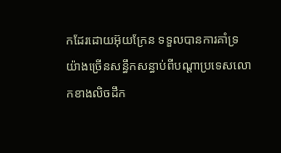កដែរដោយអ៊ុយក្រែន ទទួលបានការគាំទ្រយ៉ាងច្រើនសន្ធឹកសន្ធាប់ពីបណ្ដាប្រទេសលោកខាងលិចដឹក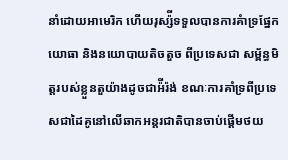នាំដោយអាមេរិក ហើយរុស្ស៉ីទទួលបានការគំាទ្រផ្នែកយោធា និងនយោបាយតិចតួច ពីប្រទេសជា សម្ព័ន្ធមិត្តរបស់ខ្លួនតួយ៉ាងដូចជាអ៉ីរ៉ង់ ខណៈការគាំទ្រពីប្រទេសជាដៃគូនៅលើឆាកអន្តរជាតិបានចាប់ផ្ដើមថយ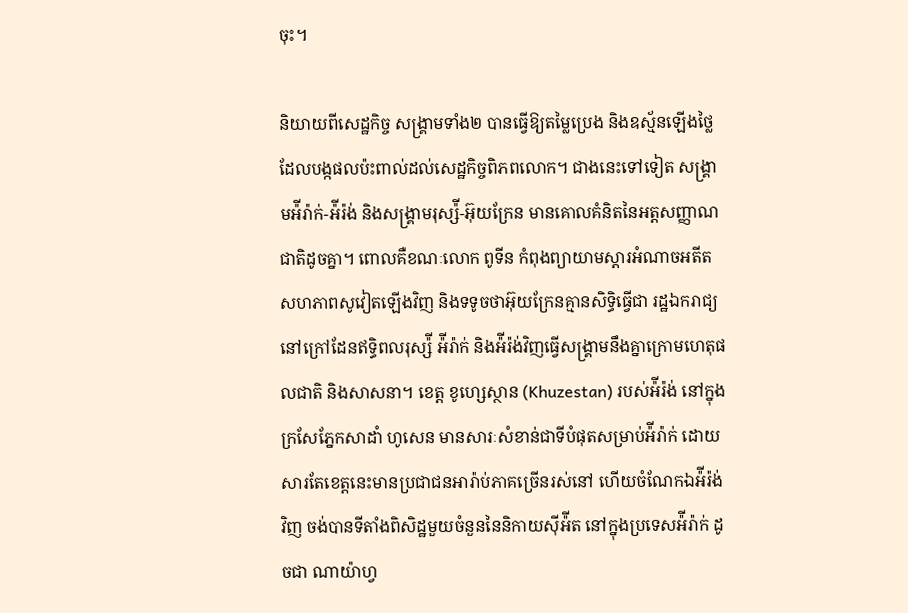ចុះ។

និយាយពីសេដ្ឋកិច្ច សង្រ្គាមទាំង២ បានធ្វើឱ្យតម្លៃប្រេង និងឧស្ម័នឡើងថ្លៃ ដែលបង្កផលប៉ះពាល់ដល់សេដ្ឋកិច្ចពិភពលោក។ ជាងនេះទៅទៀត សង្រ្គាមអ៉ីរ៉ាក់-អ៉ីរ៉ង់ និងសង្រ្គាមរុស្ស៉ី-អ៊ុយក្រែន មានគោលគំនិតនៃអត្តសញ្ញាណជាតិដូចគ្នា។ ពោលគឺខណៈលោក ពូទីន កំពុងព្យាយាមស្ដារអំណាចអតីតសហភាពសូវៀតឡើងវិញ និងទទូចថាអ៊ុយក្រែនគ្មានសិទ្ធិធ្វើជា រដ្ឋឯករាជ្យ នៅក្រៅដែនឥទ្ធិពលរុស្ស៉ី អ៉ីរ៉ាក់ និងអ៉ីរ៉ង់វិញធ្វើសង្រ្គាមនឹងគ្នាក្រោមហេតុផលជាតិ និងសាសនា។ ខេត្ត ខូហ្សេស្ថាន (Khuzestan) របស់អ៉ីរ៉ង់ នៅក្នុងក្រសែភ្នែកសាដាំ ហូសេន មានសារៈសំខាន់ជាទីបំផុតសម្រាប់អ៉ីរ៉ាក់ ដោយសារតែខេត្តនេះមានប្រជាជនអារ៉ាប់ភាគច្រើនរស់នៅ ហើយចំណែកឯអ៉ីរ៉ង់វិញ ចង់បានទីតាំងពិសិដ្ឋមួយចំនួននៃនិកាយស៊ីអ៉ីត នៅក្នុងប្រទេសអ៉ីរ៉ាក់ ដូចជា ណាយ៉ាហ្វ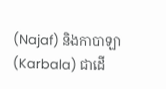(Najaf) និងកាបាឡា (Karbala) ជាដើ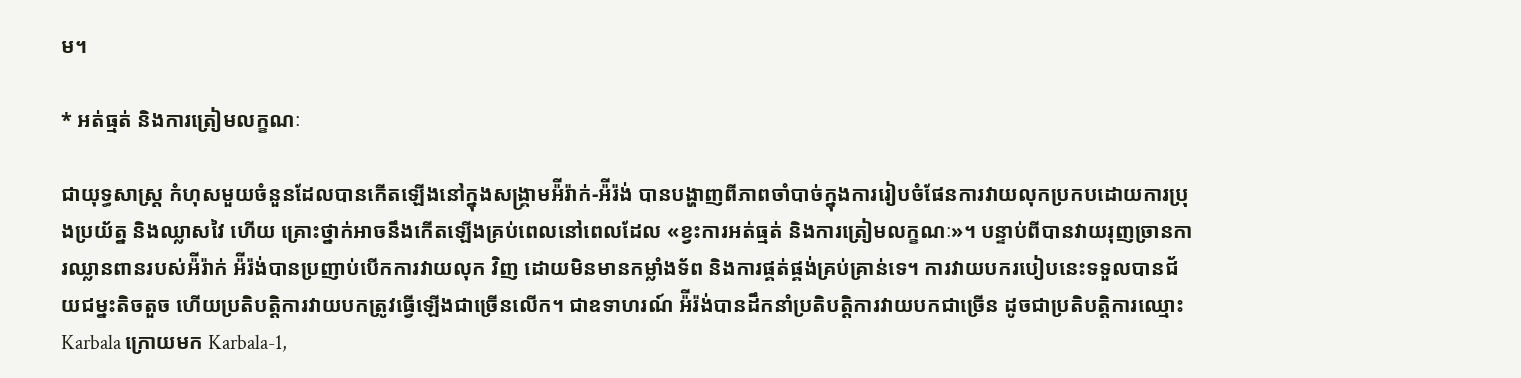ម។

* អត់ធ្មត់ និងការត្រៀមលក្ខណៈ

ជាយុទ្ធសាស្ត្រ កំហុសមួយចំនួនដែលបានកើតឡើងនៅក្នុងសង្រ្គាមអ៉ីរ៉ាក់-អ៉ីរ៉ង់ បានបង្ហាញពីភាពចាំបាច់ក្នុងការរៀបចំផែនការវាយលុកប្រកបដោយការប្រុងប្រយ័ត្ន និងឈ្លាសវៃ ហើយ គ្រោះថ្នាក់អាចនឹងកើតឡើងគ្រប់ពេលនៅពេលដែល «ខ្វះការអត់ធ្មត់ និងការត្រៀមលក្ខណៈ»។ បន្ទាប់ពីបានវាយរុញច្រានការឈ្លានពានរបស់អ៉ីរ៉ាក់ អ៉ីរ៉ង់បានប្រញាប់បើកការវាយលុក វិញ ដោយមិនមានកម្លាំងទ័ព និងការផ្គត់ផ្គង់គ្រប់គ្រាន់ទេ។ ការវាយបករបៀបនេះទទួលបានជ័យជម្នះតិចតួច ហើយប្រតិបត្តិការវាយបកត្រូវធ្វើឡើងជាច្រើនលើក។ ជាឧទាហរណ៍ អ៉ីរ៉ង់បានដឹកនាំប្រតិបត្តិការវាយបកជាច្រើន ដូចជាប្រតិបត្តិការឈ្មោះ Karbala ក្រោយមក Karbala-1,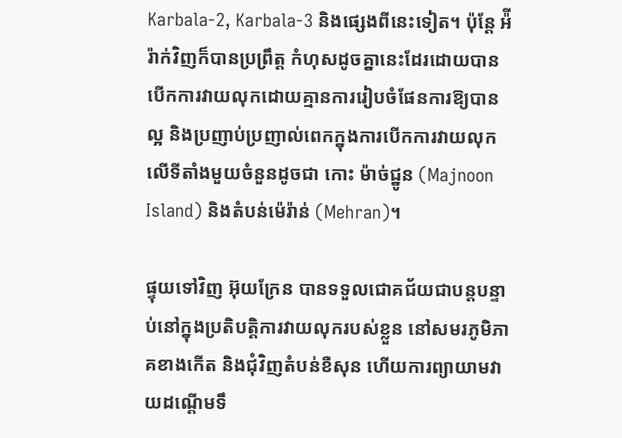Karbala-2, Karbala-3 និងផ្សេងពីនេះទៀត។ ប៉ុន្តែ អ៉ីរ៉ាក់វិញក៏បានប្រព្រឹត្ត កំហុសដូចគ្នានេះដែរដោយបានបើកការវាយលុកដោយគ្មានការរៀបចំផែនការឱ្យបានល្អ និងប្រញាប់ប្រញាល់ពេកក្នុងការបើកការវាយលុកលើទីតាំងមួយចំនួនដូចជា កោះ ម៉ាច់ជ្នូន (Majnoon Island) និងតំបន់ម៉េរ៉ាន់ (Mehran)។

ផ្ទុយទៅវិញ អ៊ុយក្រែន បានទទួលជោគជ័យជាបន្តបន្ទាប់នៅក្នុងប្រតិបត្តិការវាយលុករបស់ខ្លួន នៅសមរភូមិភាគខាងកើត និងជុំវិញតំបន់ខឺសុន ហើយការព្យាយាមវាយដណ្ដើមទឹ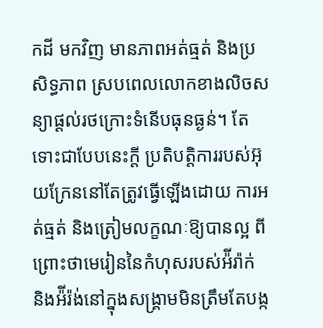កដី មកវិញ មានភាពអត់ធ្មត់ និងប្រសិទ្ធភាព ស្របពេលលោកខាងលិចសន្យាផ្ដល់រថក្រោះទំនើបធុនធ្ងន់។ តែទោះជាបែបនេះក្ដី ប្រតិបត្តិការរបស់អ៊ុយក្រែននៅតែត្រូវធ្វើឡើងដោយ ការអត់ធ្មត់ និងត្រៀមលក្ខណៈឱ្យបានល្អ ពីព្រោះថាមេរៀននៃកំហុសរបស់អ៉ីរ៉ាក់ និងអ៉ីរ៉ង់នៅក្នុងសង្រ្គាមមិនត្រឹមតែបង្ក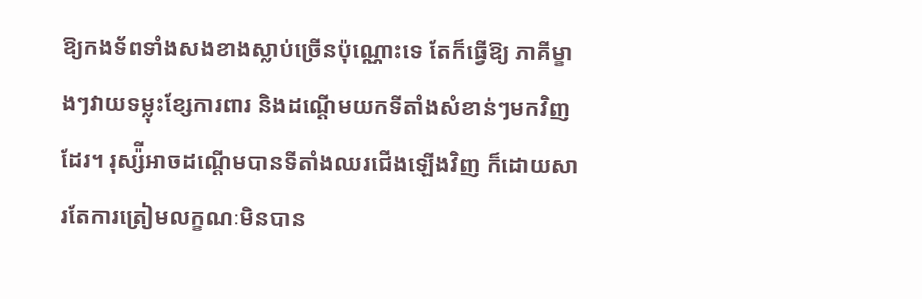ឱ្យកងទ័ពទាំងសងខាងស្លាប់ច្រើនប៉ុណ្ណោះទេ តែក៏ធ្វើឱ្យ ភាគីម្ខាងៗវាយទម្លុះខ្សែការពារ និងដណ្ដើមយកទីតាំងសំខាន់ៗមកវិញដែរ។ រុស្ស៉ីអាចដណ្ដើមបានទីតាំងឈរជើងឡើងវិញ ក៏ដោយសារតែការត្រៀមលក្ខណៈមិនបាន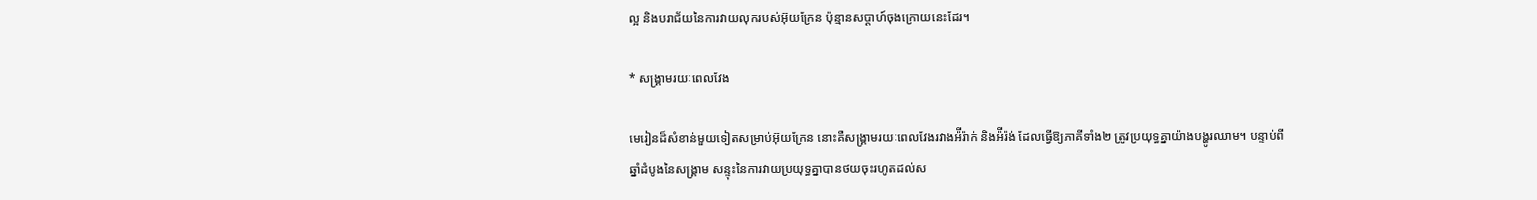ល្អ និងបរាជ័យនៃការវាយលុករបស់អ៊ុយក្រែន ប៉ុន្មានសប្ដាហ៍ចុងក្រោយនេះដែរ។

* សង្រ្គាមរយៈពេលវែង

មេរៀនដ៏សំខាន់មួយទៀតសម្រាប់អ៊ុយក្រែន នោះគឺសង្រ្គាមរយៈពេលវែងរវាងអ៉ីរ៉ាក់ និងអ៉ីរ៉ង់ ដែលធ្វើឱ្យភាគីទាំង២ ត្រូវប្រយុទ្ធគ្នាយ៉ាងបង្ហូរឈាម។ បន្ទាប់ពីឆ្នាំដំបូងនៃសង្រ្គាម សន្ទុះនៃការវាយប្រយុទ្ធគ្នាបានថយចុះរហូតដល់ស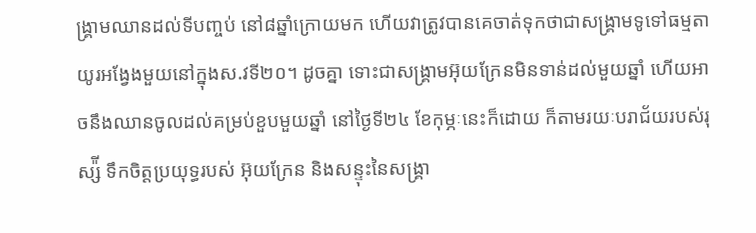ង្រ្គាមឈានដល់ទីបញ្ចប់ នៅ៨ឆ្នាំក្រោយមក ហើយវាត្រូវបានគេចាត់ទុកថាជាសង្រ្គាមទូទៅធម្មតាយូរអង្វែងមួយនៅក្នុងស.វទី២០។ ដូចគ្នា ទោះជាសង្រ្គាមអ៊ុយក្រែនមិនទាន់ដល់មួយឆ្នាំ ហើយអាចនឹងឈានចូលដល់គម្រប់ខួបមួយឆ្នាំ នៅថ្ងៃទី២៤ ខែកុម្ភៈនេះក៏ដោយ ក៏តាមរយៈបរាជ័យរបស់រុស្ស៉ី ទឹកចិត្តប្រយុទ្ធរបស់ អ៊ុយក្រែន និងសន្ទុះនៃសង្រ្គា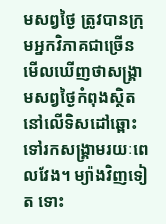មសព្វថ្ងៃ ត្រូវបានក្រុមអ្នកវិភាគជាច្រើនមើលឃើញថាសង្រ្គាមសព្វថ្ងៃកំពុងស្ថិតនៅលើទិសដៅឆ្ពោះទៅរកសង្រ្គាមរយៈពេលវែង។ ម្យ៉ាងវិញទៀត ទោះ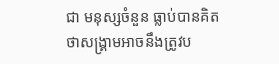ជា មនុស្សចំនួន ធ្លាប់បានគិតថាសង្រ្គាមអាចនឹងត្រូវប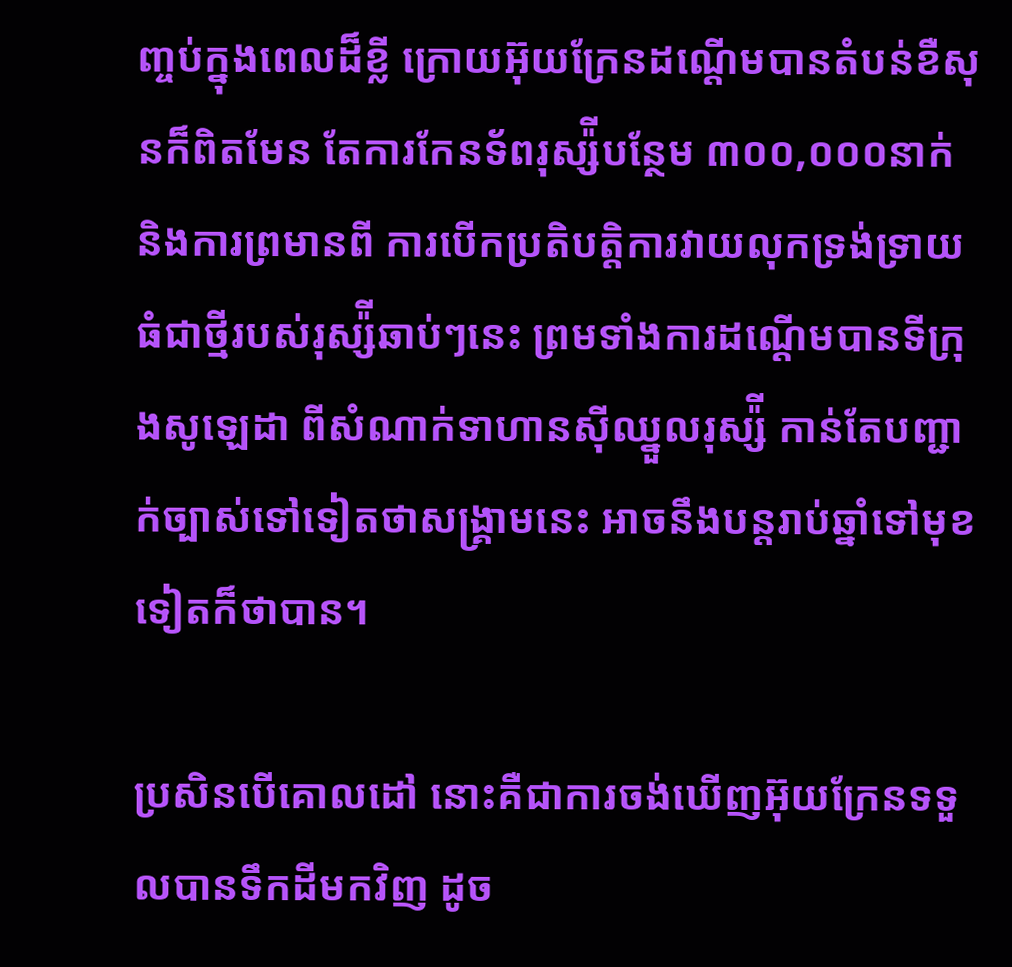ញ្ចប់ក្នុងពេលដ៏ខ្លី ក្រោយអ៊ុយក្រែនដណ្ដើមបានតំបន់ខឺសុនក៏ពិតមែន តែការកែនទ័ពរុស្ស៉ីបន្ថែម ៣០០,០០០នាក់ និងការព្រមានពី ការបើកប្រតិបត្តិការវាយលុកទ្រង់ទ្រាយធំជាថ្មីរបស់រុស្ស៉ីឆាប់ៗនេះ ព្រមទាំងការដណ្ដើមបានទីក្រុងសូឡេដា ពីសំណាក់ទាហានស៊ីឈ្នួលរុស្ស៉ី កាន់តែបញ្ជាក់ច្បាស់ទៅទៀតថាសង្រ្គាមនេះ អាចនឹងបន្តរាប់ឆ្នាំទៅមុខទៀតក៏ថាបាន។

ប្រសិនបើគោលដៅ នោះគឺជាការចង់ឃើញអ៊ុយក្រែនទទួលបានទឹកដីមកវិញ ដូច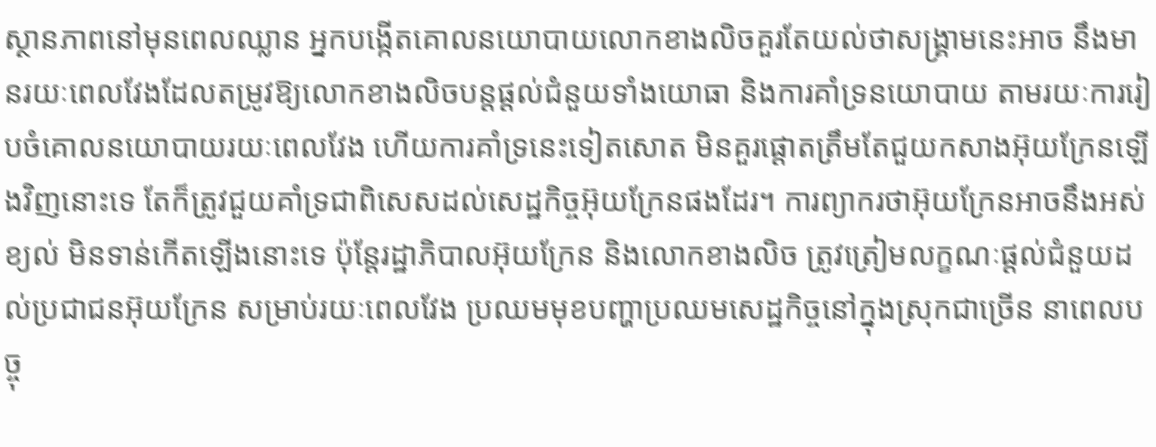ស្ថានភាពនៅមុនពេលឈ្លាន អ្នកបង្កើតគោលនយោបាយលោកខាងលិចគួរតែយល់ថាសង្រ្គាមនេះអាច នឹងមានរយៈពេលវែងដែលតម្រូវឱ្យលោកខាងលិចបន្តផ្ដល់ជំនួយទាំងយោធា និងការគាំទ្រនយោបាយ តាមរយៈការរៀបចំគោលនយោបាយរយៈពេលវែង ហើយការគាំទ្រនេះទៀតសោត មិនគួរផ្ដោតត្រឹមតែជួយកសាងអ៊ុយក្រែនឡើងវិញនោះទេ តែក៏ត្រូវជួយគាំទ្រជាពិសេសដល់សេដ្ឋកិច្ចអ៊ុយក្រែនផងដែរ។ ការព្យាករថាអ៊ុយក្រែនអាចនឹងអស់ខ្យល់ មិនទាន់កើតឡើងនោះទេ ប៉ុន្តែរដ្ឋាភិបាលអ៊ុយក្រែន និងលោកខាងលិច ត្រូវត្រៀមលក្ខណៈផ្ដល់ជំនួយដល់ប្រជាជនអ៊ុយក្រែន សម្រាប់រយៈពេលវែង ប្រឈមមុខបញ្ហាប្រឈមសេដ្ឋកិច្ចនៅក្នុងស្រុកជាច្រើន នាពេលបច្ចុ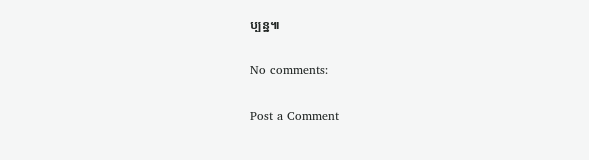ប្បន្ន៕

No comments:

Post a Comment